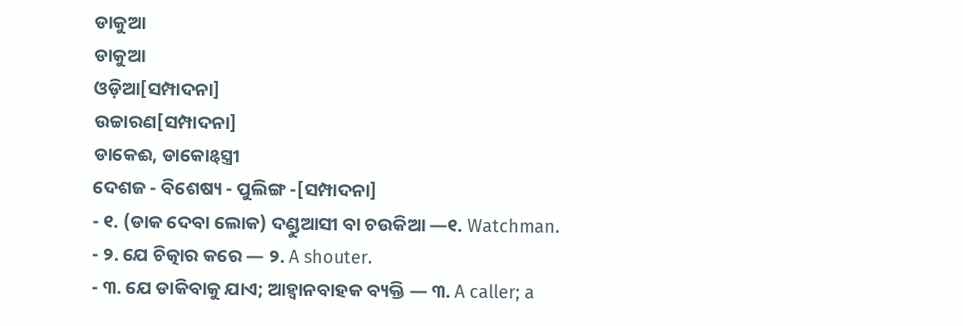ଡାକୁଆ
ଡାକୁଆ
ଓଡ଼ିଆ[ସମ୍ପାଦନା]
ଉଚ୍ଚାରଣ[ସମ୍ପାଦନା]
ଡାକେଈ, ଡାକୋୡସ୍ତ୍ରୀ
ଦେଶଜ - ବିଶେଷ୍ୟ - ପୁଲିଙ୍ଗ -[ସମ୍ପାଦନା]
- ୧. (ଡାକ ଦେବା ଲୋକ) ଦଣ୍ଡୁଆସୀ ବା ଚଉକିଆ —୧. Watchman.
- ୨. ଯେ ଚିତ୍କାର କରେ — ୨. A shouter.
- ୩. ଯେ ଡାକିବାକୁ ଯାଏ; ଆହ୍ୱାନବାହକ ବ୍ୟକ୍ତି — ୩. A caller; a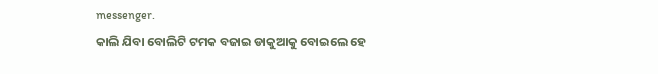messenger.
କାଲି ଯିବା ବୋଲିଟି ଟମକ ବଜାଇ ଡାକୁଆକୁ ବୋଇଲେ ହେ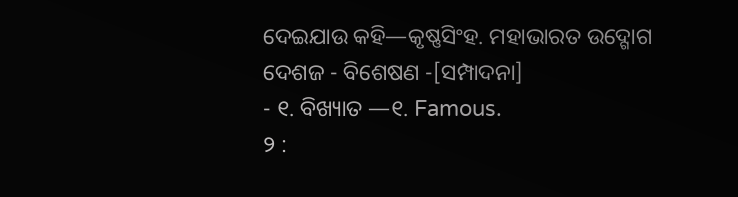ଦେଇଯାଉ କହି—କୃଷ୍ଣସିଂହ. ମହାଭାରତ ଉଦ୍ଗୋଗ
ଦେଶଜ - ବିଶେଷଣ -[ସମ୍ପାଦନା]
- ୧. ବିଖ୍ୟାତ —୧. Famous.
୨ :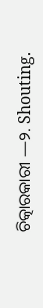ଚିତ୍କାରକାରୀ —୨. Shouting.